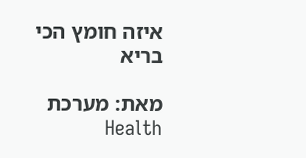איזה חומץ הכי בריא

מאת: מערכת Health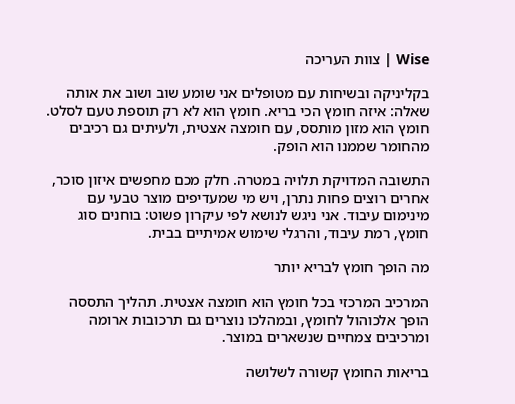Wise | צוות העריכה

בקליניקה ובשיחות עם מטופלים אני שומע שוב ושוב את אותה שאלה: איזה חומץ הכי בריא. חומץ הוא לא רק תוספת טעם לסלט. חומץ הוא מזון מותסס, עם חומצה אצטית, ולעיתים גם רכיבים מהחומר שממנו הוא הופק.

התשובה המדויקת תלויה במטרה. חלק מכם מחפשים איזון סוכר, אחרים רוצים פחות נתרן, ויש מי שמעדיפים מוצר טבעי עם מינימום עיבוד. אני ניגש לנושא לפי עיקרון פשוט: בוחנים סוג חומץ, רמת עיבוד, והרגלי שימוש אמיתיים בבית.

מה הופך חומץ לבריא יותר

המרכיב המרכזי בכל חומץ הוא חומצה אצטית. תהליך התססה הופך אלכוהול לחומץ, ובמהלכו נוצרים גם תרכובות ארומה ומרכיבים צמחיים שנשארים במוצר.

בריאות החומץ קשורה לשלושה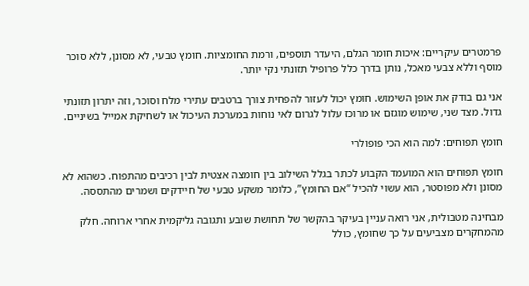פרמטרים עיקריים: איכות חומר הגלם, היעדר תוספים, ורמת החומציות. חומץ טבעי, לא מסונן, ללא סוכר מוסף וללא צבעי מאכל, נותן בדרך כלל פרופיל תזונתי נקי יותר.

אני גם בודק את אופן השימוש. חומץ יכול לעזור להפחית צורך ברטבים עתירי מלח וסוכר, וזה יתרון תזונתי גדול. מצד שני, שימוש מוגזם או מרוכז עלול לגרום לאי נוחות במערכת העיכול או לשחיקת אמייל בשיניים.

חומץ תפוחים: למה הוא הכי פופולרי

חומץ תפוחים הוא המועמד הקבוע לכתר בגלל השילוב בין חומצה אצטית לבין רכיבים מהתפוח. כשהוא לא מסונן ולא מפוסטר, הוא עשוי להכיל “אם החומץ”, כלומר משקע טבעי של חיידקים ושמרים מהתססה.

מבחינה מטבולית, אני רואה עניין בעיקר בהקשר של תחושת שובע ותגובה גליקמית אחרי ארוחה. חלק מהמחקרים מצביעים על כך שחומץ, כולל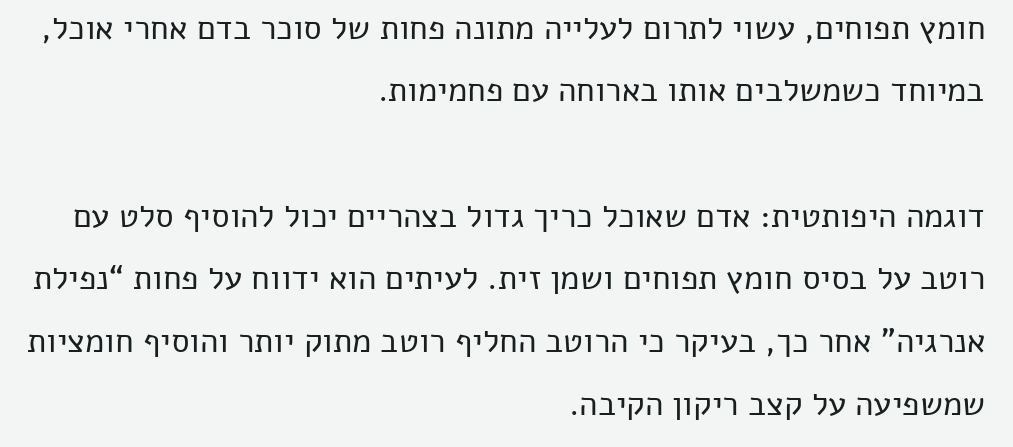חומץ תפוחים, עשוי לתרום לעלייה מתונה פחות של סוכר בדם אחרי אוכל, במיוחד כשמשלבים אותו בארוחה עם פחמימות.

דוגמה היפותטית: אדם שאוכל כריך גדול בצהריים יכול להוסיף סלט עם רוטב על בסיס חומץ תפוחים ושמן זית. לעיתים הוא ידווח על פחות “נפילת אנרגיה” אחר כך, בעיקר כי הרוטב החליף רוטב מתוק יותר והוסיף חומציות שמשפיעה על קצב ריקון הקיבה.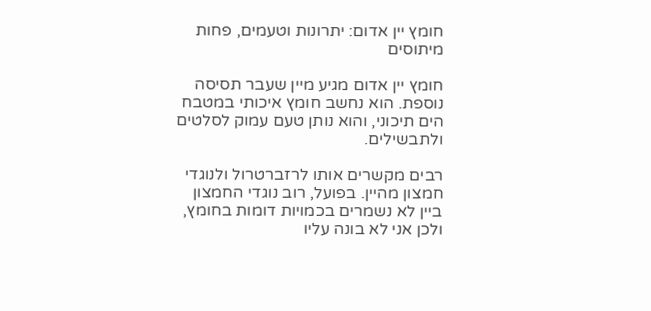חומץ יין אדום: יתרונות וטעמים, פחות מיתוסים

חומץ יין אדום מגיע מיין שעבר תסיסה נוספת. הוא נחשב חומץ איכותי במטבח הים תיכוני, והוא נותן טעם עמוק לסלטים ולתבשילים.

רבים מקשרים אותו לרזברטרול ולנוגדי חמצון מהיין. בפועל, רוב נוגדי החמצון ביין לא נשמרים בכמויות דומות בחומץ, ולכן אני לא בונה עליו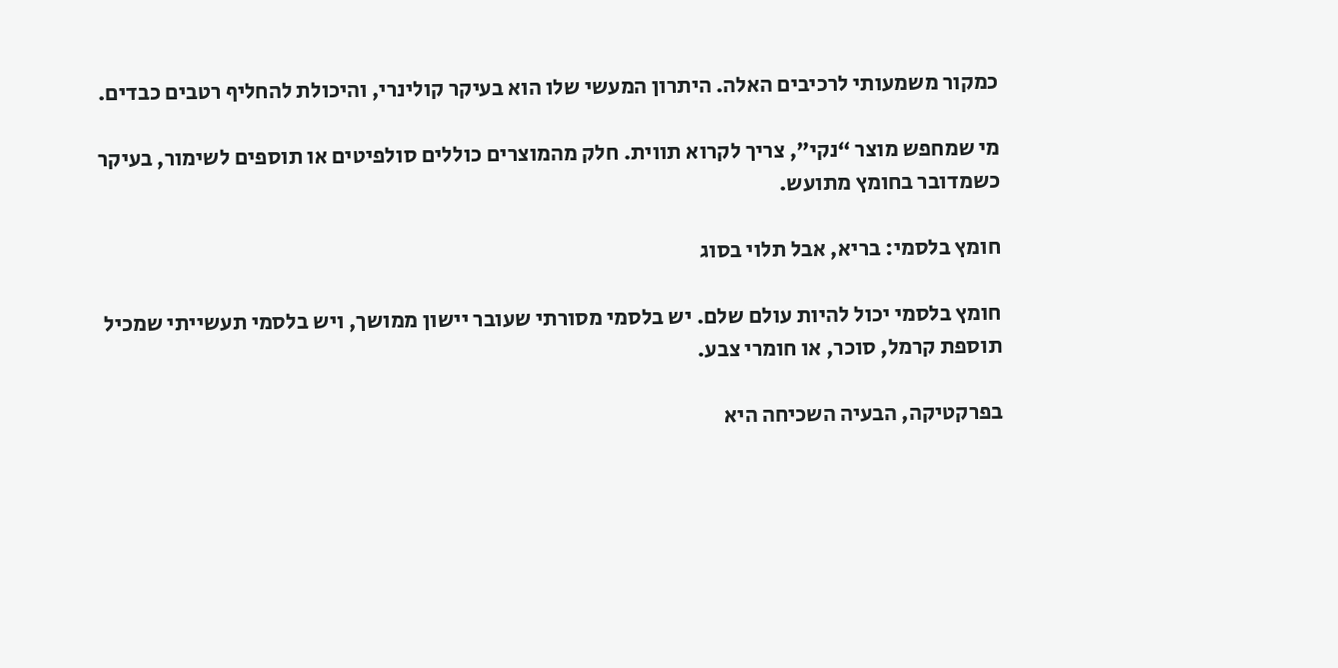כמקור משמעותי לרכיבים האלה. היתרון המעשי שלו הוא בעיקר קולינרי, והיכולת להחליף רטבים כבדים.

מי שמחפש מוצר “נקי”, צריך לקרוא תווית. חלק מהמוצרים כוללים סולפיטים או תוספים לשימור, בעיקר כשמדובר בחומץ מתועש.

חומץ בלסמי: בריא, אבל תלוי בסוג

חומץ בלסמי יכול להיות עולם שלם. יש בלסמי מסורתי שעובר יישון ממושך, ויש בלסמי תעשייתי שמכיל תוספת קרמל, סוכר, או חומרי צבע.

בפרקטיקה, הבעיה השכיחה היא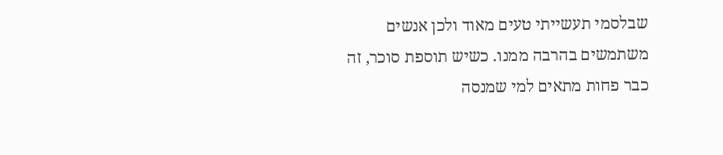שבלסמי תעשייתי טעים מאוד ולכן אנשים משתמשים בהרבה ממנו. כשיש תוספת סוכר, זה כבר פחות מתאים למי שמנסה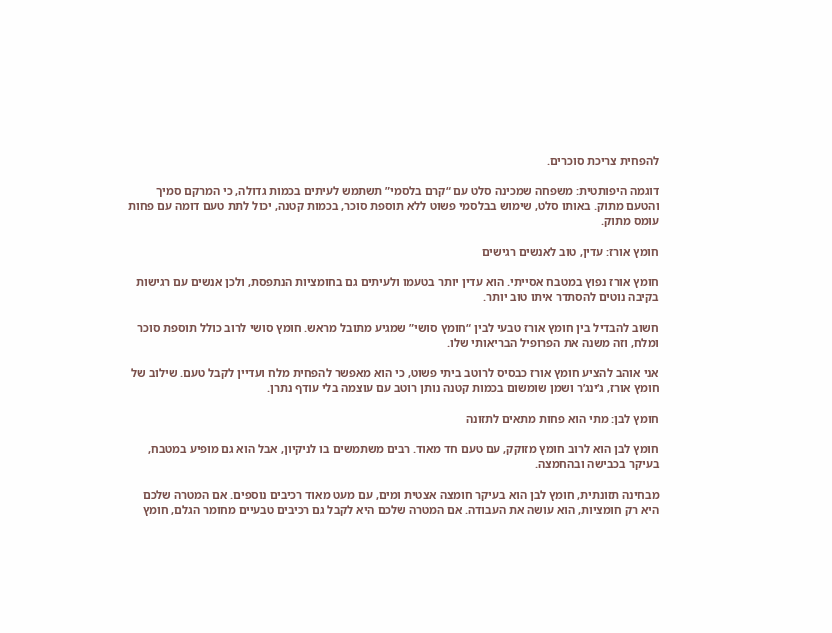להפחית צריכת סוכרים.

דוגמה היפותטית: משפחה שמכינה סלט עם “קרם בלסמי” תשתמש לעיתים בכמות גדולה, כי המרקם סמיך והטעם מתוק. באותו סלט, שימוש בבלסמי פשוט ללא תוספת סוכר, בכמות קטנה, יכול לתת טעם דומה עם פחות עומס מתוק.

חומץ אורז: עדין, טוב לאנשים רגישים

חומץ אורז נפוץ במטבח אסייתי. הוא עדין יותר בטעמו ולעיתים גם בחומציות הנתפסת, ולכן אנשים עם רגישות בקיבה נוטים להסתדר איתו טוב יותר.

חשוב להבדיל בין חומץ אורז טבעי לבין “חומץ סושי” שמגיע מתובל מראש. חומץ סושי לרוב כולל תוספת סוכר ומלח, וזה משנה את הפרופיל הבריאותי שלו.

אני אוהב להציע חומץ אורז כבסיס לרוטב ביתי פשוט, כי הוא מאפשר להפחית מלח ועדיין לקבל טעם. שילוב של חומץ אורז, ג’ינג’ר ושמן שומשום בכמות קטנה נותן רוטב עם עוצמה בלי עודף נתרן.

חומץ לבן: מתי הוא פחות מתאים לתזונה

חומץ לבן הוא לרוב חומץ מזוקק, עם טעם חד מאוד. רבים משתמשים בו לניקיון, אבל הוא גם מופיע במטבח, בעיקר בכבישה ובהחמצה.

מבחינה תזונתית, חומץ לבן הוא בעיקר חומצה אצטית ומים, עם מעט מאוד רכיבים נוספים. אם המטרה שלכם היא רק חומציות, הוא עושה את העבודה. אם המטרה שלכם היא לקבל גם רכיבים טבעיים מחומר הגלם, חומץ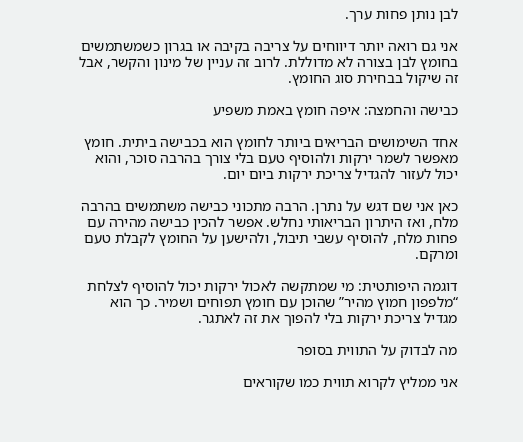לבן נותן פחות ערך.

אני גם רואה יותר דיווחים על צריבה בקיבה או בגרון כשמשתמשים בחומץ לבן בצורה לא מדוללת. לרוב זה עניין של מינון והקשר, אבל זה שיקול בבחירת סוג החומץ.

כבישה והחמצה: איפה חומץ באמת משפיע

אחד השימושים הבריאים ביותר לחומץ הוא בכבישה ביתית. חומץ מאפשר לשמר ירקות ולהוסיף טעם בלי צורך בהרבה סוכר, והוא יכול לעזור להגדיל צריכת ירקות ביום יום.

כאן אני שם דגש על נתרן. הרבה מתכוני כבישה משתמשים בהרבה מלח, ואז היתרון הבריאותי נחלש. אפשר להכין כבישה מהירה עם פחות מלח, להוסיף עשבי תיבול, ולהישען על החומץ לקבלת טעם ומרקם.

דוגמה היפותטית: מי שמתקשה לאכול ירקות יכול להוסיף לצלחת “מלפפון חמוץ מהיר” שהוכן עם חומץ תפוחים ושמיר. כך הוא מגדיל צריכת ירקות בלי להפוך את זה לאתגר.

מה לבדוק על התווית בסופר

אני ממליץ לקרוא תווית כמו שקוראים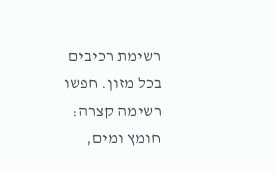רשימת רכיבים בכל מזון. חפשו רשימה קצרה: חומץ ומים,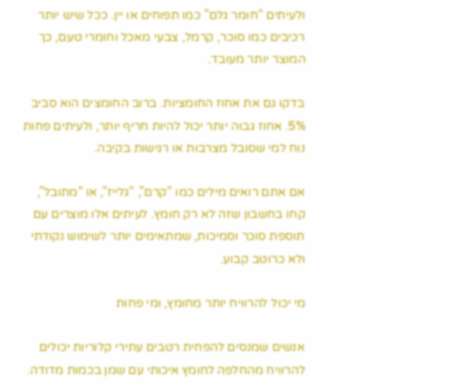ולעיתים “חומר גלם” כמו תפוחים או יין. ככל שיש יותר רכיבים כמו סוכר, קרמל, צבעי מאכל וחומרי טעם, כך המוצר יותר מעובד.

בדקו גם את אחוז החומציות. ברוב החומצים הוא סביב 5%. אחוז גבוה יותר יכול להיות חריף יותר, ולעיתים פחות נוח למי שסובל מצרבות או רגישות בקיבה.

אם אתם רואים מילים כמו “קרם”, “גלייז”, או “מתובל”, קחו בחשבון שזה לא רק חומץ. לעיתים אלו מוצרים עם תוספת סוכר וסמיכות, שמתאימים יותר לשימוש נקודתי ולא כרוטב קבוע.

מי יכול להרוויח יותר מחומץ, ומי פחות

אנשים שמנסים להפחית רטבים עתירי קלוריות יכולים להרוויח מהחלפה לחומץ איכותי עם שמן בכמות מדודה.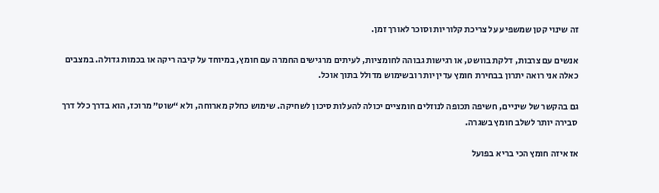זה שינוי קטן שמשפיע על צריכת קלוריות וסוכר לאורך זמן.

אנשים עם צרבות, דלקת בוושט, או רגישות גבוהה לחומציות, לעיתים מרגישים החמרה עם חומץ, במיוחד על קיבה ריקה או בכמות גדולה. במצבים כאלה אני רואה יתרון בבחירת חומץ עדין יותר ובשימוש מדולל בתוך אוכל.

גם בהקשר של שיניים, חשיפה תכופה לנוזלים חומציים יכולה להעלות סיכון לשחיקה. שימוש כחלק מארוחה, ולא “שוט” מרוכז, הוא בדרך כלל דרך סבירה יותר לשלב חומץ בשגרה.

אז איזה חומץ הכי בריא בפועל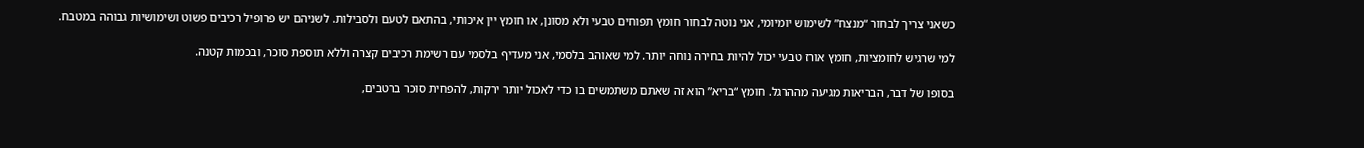כשאני צריך לבחור “מנצח” לשימוש יומיומי, אני נוטה לבחור חומץ תפוחים טבעי ולא מסונן, או חומץ יין איכותי, בהתאם לטעם ולסבילות. לשניהם יש פרופיל רכיבים פשוט ושימושיות גבוהה במטבח.

למי שרגיש לחומציות, חומץ אורז טבעי יכול להיות בחירה נוחה יותר. למי שאוהב בלסמי, אני מעדיף בלסמי עם רשימת רכיבים קצרה וללא תוספת סוכר, ובכמות קטנה.

בסופו של דבר, הבריאות מגיעה מההרגל. חומץ “בריא” הוא זה שאתם משתמשים בו כדי לאכול יותר ירקות, להפחית סוכר ברטבים,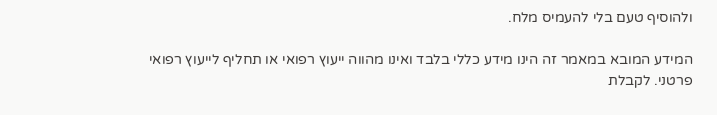ולהוסיף טעם בלי להעמיס מלח.

המידע המובא במאמר זה הינו מידע כללי בלבד ואינו מהווה ייעוץ רפואי או תחליף לייעוץ רפואי פרטני. לקבלת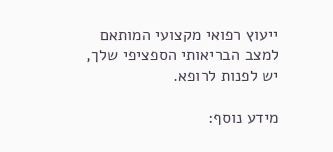ייעוץ רפואי מקצועי המותאם למצב הבריאותי הספציפי שלך, יש לפנות לרופא.

מידע נוסף: